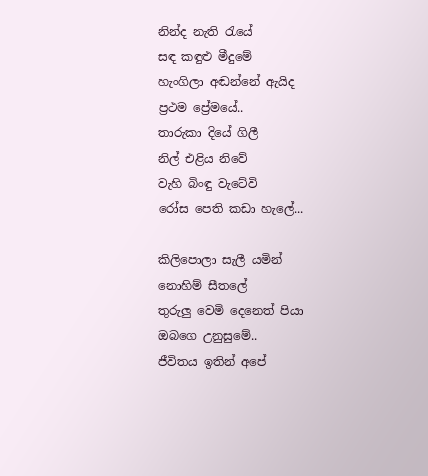නින්ද නැති ‍රැයේ
සඳ කඳුළු මීදුමේ
හැංගිලා අඬන්නේ ඇයිද
ප්‍රථම ප්‍රේමයේ..
තාරුකා දියේ ගිලී
නිල් එළිය නිවේ
වැහි බිංඳු වැටේවි
රෝස පෙති කඩා හැලේ...

කිලිපොලා සැලී යමින්
නොහිම් සීතලේ
තුරුලු වෙමි දෙනෙත් පියා
ඔබගෙ උනුසුමේ..
ජීවිතය ඉතින් අපේ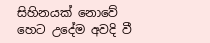සිහිනයක් නොවේ
හෙට උදේම අවදි වී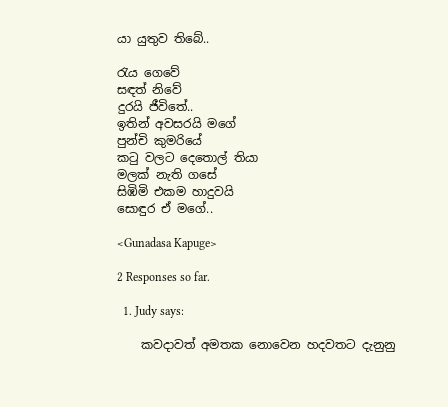යා යුතුව තිබේ..

රැය ගෙවේ
සඳත් නිවේ
දුරයි ජීවිතේ..
ඉතින් අවසරයි මගේ
පුන්චි කුමරියේ
ක‍ටු වලට දෙතොල් තියා
මලක් නැති ගසේ
සිඹිමි එකම හාදුවයි
සොඳුර ඒ මගේ..

<Gunadasa Kapuge>

2 Responses so far.

  1. Judy says:

    කවදාවත් අමතක නොවෙන හදවතට දැනුනු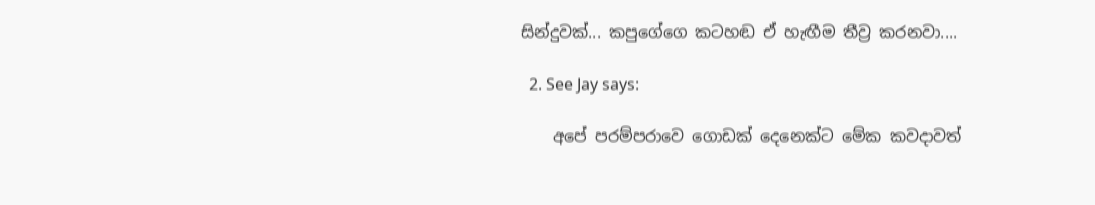සින්දුවක්... කපුගේගෙ කටහඬ ඒ හැඟීම තීව්‍ර කරනවා....

  2. See Jay says:

    අපේ පරම්පරාවෙ ගොඩක් දෙනෙක්ට මේක කවදාවත්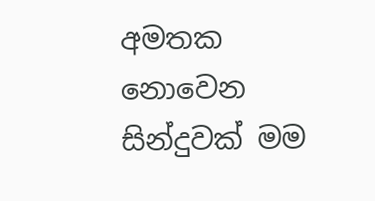අමතක නොවෙන සින්දුවක් මම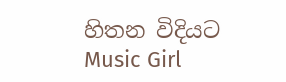හිතන විදියට Music Girl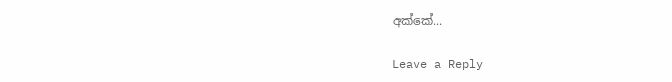අක්කේ...

Leave a Reply